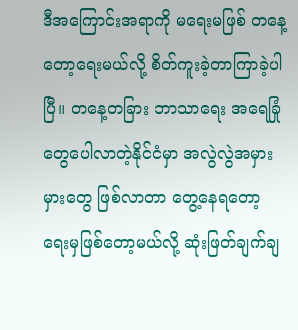ဒီအကြောင်းအရာကို မရေးမဖြစ် တနေ့တော့ရေးမယ်လို့ စိတ်ကူးခဲ့တာကြာခဲ့ပါပြီ။ တနေ့တခြား ဘာသာရေး အရေခြုံတွေပေါလာတဲ့နိုင်ငံမှာ အလွဲလွဲအမှားမှားတွေ ဖြစ်လာတာ တွေ့နေရတော့ ရေးမှဖြစ်တော့မယ်လို့ ဆုံးဖြတ်ချက်ချ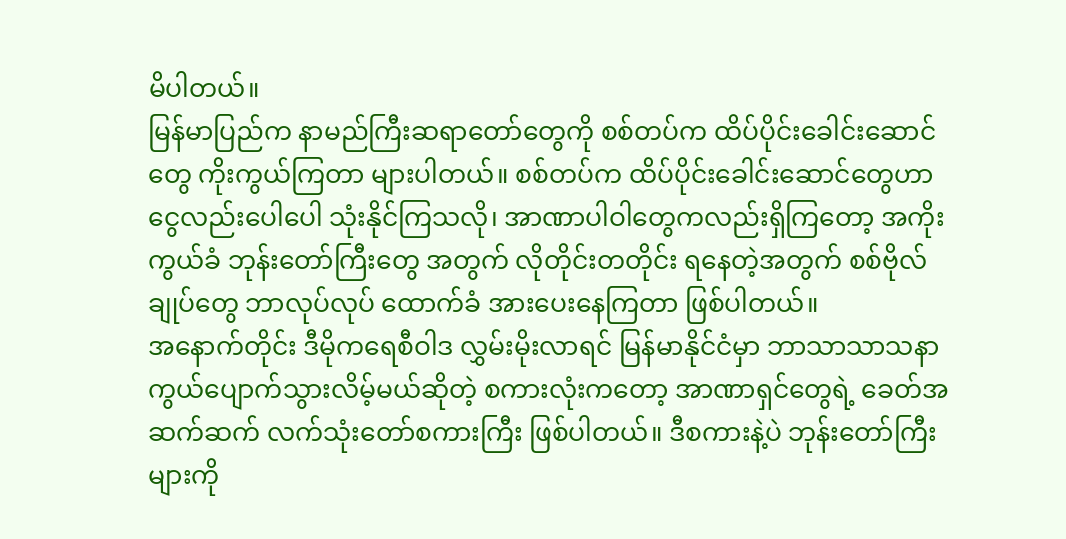မိပါတယ်။
မြန်မာပြည်က နာမည်ကြီးဆရာတော်တွေကို စစ်တပ်က ထိပ်ပိုင်းခေါင်းဆောင်တွေ ကိုးကွယ်ကြတာ များပါတယ်။ စစ်တပ်က ထိပ်ပိုင်းခေါင်းဆောင်တွေဟာ ငွေလည်းပေါပေါ သုံးနိုင်ကြသလို၊ အာဏာပါဝါတွေကလည်းရှိကြတော့ အကိုးကွယ်ခံ ဘုန်းတော်ကြီးတွေ အတွက် လိုတိုင်းတတိုင်း ရနေတဲ့အတွက် စစ်ဗိုလ်ချုပ်တွေ ဘာလုပ်လုပ် ထောက်ခံ အားပေးနေကြတာ ဖြစ်ပါတယ်။
အနောက်တိုင်း ဒီမိုကရေစီဝါဒ လွှမ်းမိုးလာရင် မြန်မာနိုင်ငံမှာ ဘာသာသာသနာ ကွယ်ပျောက်သွားလိမ့်မယ်ဆိုတဲ့ စကားလုံးကတော့ အာဏာရှင်တွေရဲ့ ခေတ်အဆက်ဆက် လက်သုံးတော်စကားကြီး ဖြစ်ပါတယ်။ ဒီစကားနဲ့ပဲ ဘုန်းတော်ကြီးများကို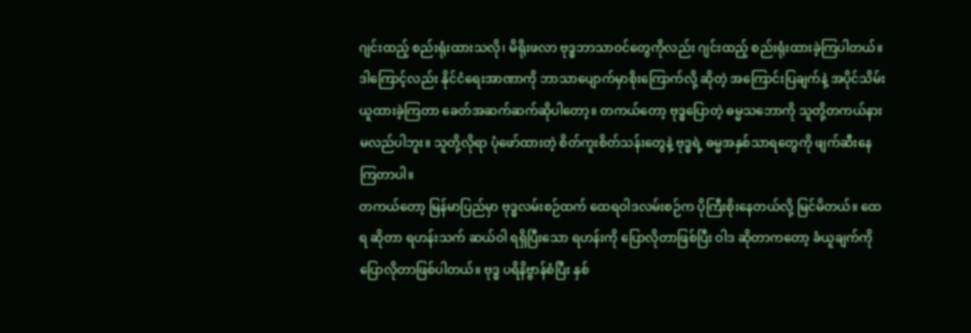ဂျင်းထည့် စည်းရုံးထားသလို၊ မိရိုးဖလာ ဗုဒ္ဓဘာသာဝင်တွေကိုလည်း ဂျင်းထည့် စည်းရုံးထားခဲ့ကြပါတယ်။
ဒါကြောင့်လည်း နိုင်ငံရေးအာဏာကို ဘာသာပျောက်မှာစိုးကြောက်လို့ ဆိုတဲ့ အကြောင်းပြချက်နဲ့ အပိုင်သိမ်းယူထားခဲ့ကြတာ ခေတ်အဆက်ဆက်ဆိုပါတော့။ တကယ်တော့ ဗုဒ္ဓပြောတဲ့ ဓမ္မသဘောကို သူတို့တကယ်နားမလည်ပါဘူး။ သူတို့လိုရာ ပုံဖော်ထားတဲ့ စိတ်ကူးစိတ်သန်းတွေနဲ့ ဗုဒ္ဓရဲ့ ဓမ္မအနှစ်သာရတွေကို ဖျက်ဆီးနေကြတာပါ။
တကယ်တော့ မြန်မာပြည်မှာ ဗုဒ္ဓလမ်းစဉ်ထက် ထေရဝါဒလမ်းစဉ်က ပိုကြီးစိုးနေတယ်လို့ မြင်မိတယ်။ ထေရ ဆိုတာ ရဟန်းသက် ဆယ်ဝါ ရရှိပြီးသော ရဟန်းကို ပြောလိုတာဖြစ်ပြီး ဝါဒ ဆိုတာကတော့ ခံယူချက်ကို ပြောလိုတာဖြစ်ပါတယ်။ ဗုဒ္ဓ ပရိနိဗ္ဗာန်စံပြီး နှစ်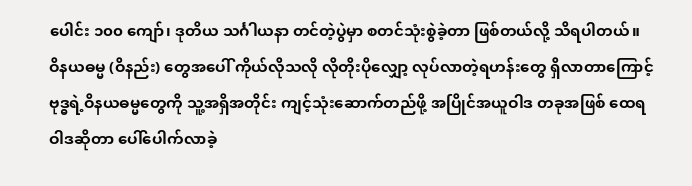ပေါင်း ၁၀၀ ကျော်၊ ဒုတိယ သင်္ဂါယနာ တင်တဲ့ပွဲမှာ စတင်သုံးစွဲခဲ့တာ ဖြစ်တယ်လို့ သိရပါတယ်။
ဝိနယဓမ္မ (ဝိနည်း) တွေအပေါ် ကိုယ်လိုသလို လိုတိုးပိုလျှော့ လုပ်လာတဲ့ရဟန်းတွေ ရှိလာတာကြောင့် ဗုဒ္ဓရဲ့ဝိနယဓမ္မတွေကို သူ့အရှိအတိုင်း ကျင့်သုံးဆောက်တည်ဖို့ အပြိုင်အယူဝါဒ တခုအဖြစ် ထေရဝါဒဆိုတာ ပေါ်ပေါက်လာခဲ့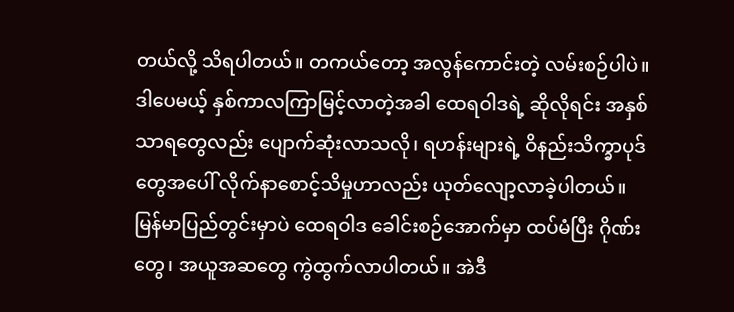တယ်လို့ သိရပါတယ်။ တကယ်တော့ အလွန်ကောင်းတဲ့ လမ်းစဉ်ပါပဲ။ ဒါပေမယ့် နှစ်ကာလကြာမြင့်လာတဲ့အခါ ထေရဝါဒရဲ့ ဆိုလိုရင်း အနှစ်သာရတွေလည်း ပျောက်ဆုံးလာသလို၊ ရဟန်းများရဲ့ ဝိနည်းသိက္ခာပုဒ်တွေအပေါ် လိုက်နာစောင့်သိမှုဟာလည်း ယုတ်လျော့လာခဲ့ပါတယ်။
မြန်မာပြည်တွင်းမှာပဲ ထေရဝါဒ ခေါင်းစဉ်အောက်မှာ ထပ်မံပြီး ဂိုဏ်းတွေ၊ အယူအဆတွေ ကွဲထွက်လာပါတယ်။ အဲဒီ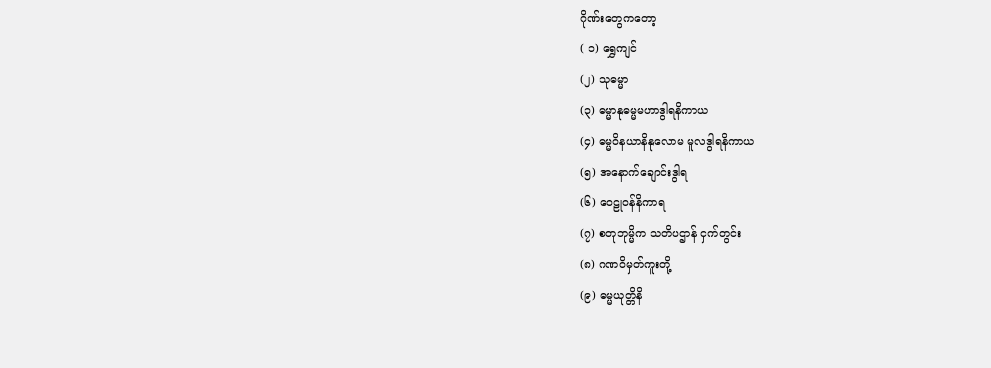ဂိုဏ်းတွေကတော့
( ၁) ရွှေကျင်
(၂) သုဓမ္မာ
(၃) ဓမ္မာနုဓမ္မမဟာဒွါရနိကာယ
(၄) ဓမ္မဝိနယာနိနုလောမ မူလဒွါရနိကာယ
(၅) အနောက်ချောင်းဒွါရ
(၆) ဝေဠုဝန်နိကာရ
(၇) စတုဘုမ္မိက သတိပဌာန် ငှက်တွင်း
(၈) ဂဏဝိမှတ်ကူးတို့
(၉) ဓမ္မယုတ္တိနိ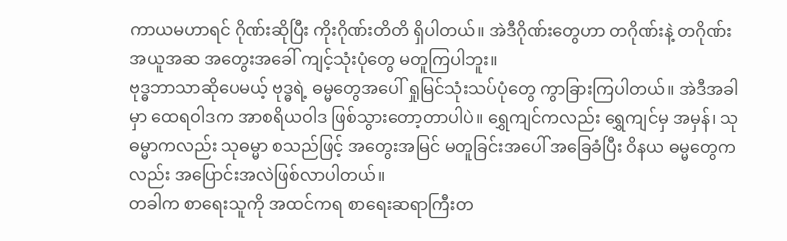ကာယမဟာရင် ဂိုဏ်းဆိုပြီး ကိုးဂိုဏ်းတိတိ ရှိပါတယ်။ အဲဒီဂိုဏ်းတွေဟာ တဂိုဏ်းနဲ့ တဂိုဏ်း အယူအဆ အတွေးအခေါ် ကျင့်သုံးပုံတွေ မတူကြပါဘူး။
ဗုဒ္ဓဘာသာဆိုပေမယ့် ဗုဒ္ဓရဲ့ ဓမ္မတွေအပေါ် ရှုမြင်သုံးသပ်ပုံတွေ ကွာခြားကြပါတယ်။ အဲဒီအခါမှာ ထေရဝါဒက အာစရိယဝါဒ ဖြစ်သွားတော့တာပါပဲ။ ရွှေကျင်ကလည်း ရွှေကျင်မှ အမှန်၊ သုဓမ္မာကလည်း သုဓမ္မာ စသည်ဖြင့် အတွေးအမြင် မတူခြင်းအပေါ် အခြေခံပြီး ဝိနယ ဓမ္မတွေကလည်း အပြောင်းအလဲဖြစ်လာပါတယ်။
တခါက စာရေးသူကို အထင်ကရ စာရေးဆရာကြီးတ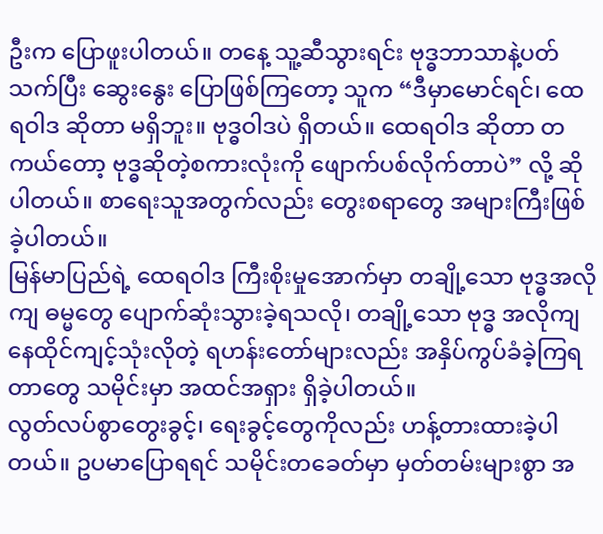ဦးက ပြောဖူးပါတယ်။ တနေ့ သူ့ဆီသွားရင်း ဗုဒ္ဓဘာသာနဲ့ပတ်သက်ပြီး ဆွေးနွေး ပြောဖြစ်ကြတော့ သူက “ဒီမှာမောင်ရင်၊ ထေရဝါဒ ဆိုတာ မရှိဘူး။ ဗုဒ္ဓဝါဒပဲ ရှိတယ်။ ထေရဝါဒ ဆိုတာ တကယ်တော့ ဗုဒ္ဓဆိုတဲ့စကားလုံးကို ဖျောက်ပစ်လိုက်တာပဲ” လို့ ဆိုပါတယ်။ စာရေးသူအတွက်လည်း တွေးစရာတွေ အများကြီးဖြစ်ခဲ့ပါတယ်။
မြန်မာပြည်ရဲ့ ထေရဝါဒ ကြီးစိုးမှုအောက်မှာ တချို့သော ဗုဒ္ဓအလိုကျ ဓမ္မတွေ ပျောက်ဆုံးသွားခဲ့ရသလို၊ တချို့သော ဗုဒ္ဓ အလိုကျ နေထိုင်ကျင့်သုံးလိုတဲ့ ရဟန်းတော်များလည်း အနှိပ်ကွပ်ခံခဲ့ကြရတာတွေ သမိုင်းမှာ အထင်အရှား ရှိခဲ့ပါတယ်။
လွတ်လပ်စွာတွေးခွင့်၊ ရေးခွင့်တွေကိုလည်း ဟန့်တားထားခဲ့ပါတယ်။ ဥပမာပြောရရင် သမိုင်းတခေတ်မှာ မှတ်တမ်းများစွာ အ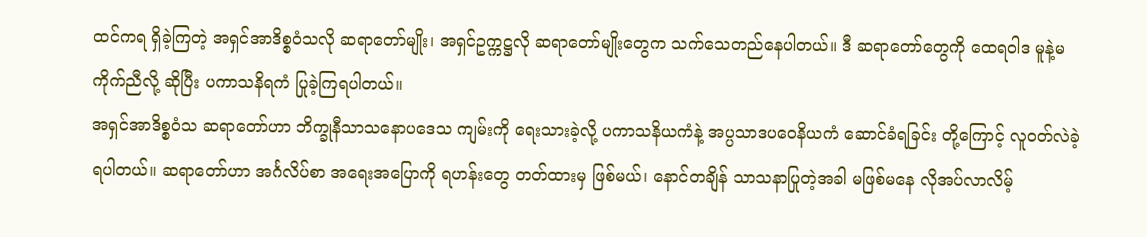ထင်ကရ ရှိခဲ့ကြတဲ့ အရှင်အာဒိစ္စဝံသလို ဆရာတော်မျိုး၊ အရှင်ဥက္ကဋ္ဌလို ဆရာတော်မျိုးတွေက သက်သေတည်နေပါတယ်။ ဒီ ဆရာတော်တွေကို ထေရဝါဒ မူနဲ့မကိုက်ညီလို့ ဆိုပြီး ပကာသနိရကံ ပြုခဲ့ကြရပါတယ်။
အရှင်အာဒိစ္စဝံသ ဆရာတော်ဟာ ဘိက္ခုနီသာသနောပဒေသ ကျမ်းကို ရေးသားခဲ့လို့ ပကာသနိယကံနဲ့ အပ္ပသာဒပဝေနိယကံ ဆောင်ခံရခြင်း တို့ကြောင့် လူဝတ်လဲခဲ့ရပါတယ်။ ဆရာတော်ဟာ အင်္ဂလိပ်စာ အရေးအပြောကို ရဟန်းတွေ တတ်ထားမှ ဖြစ်မယ်၊ နောင်တချိန် သာသနာပြုတဲ့အခါ မဖြစ်မနေ လိုအပ်လာလိမ့်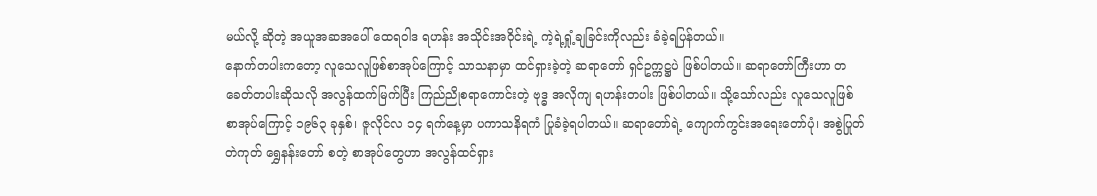မယ်လို့ ဆိုတဲ့ အယူအဆအပေါ် ထေရဝါဒ ရဟန်း အသိုင်းအဝိုင်းရဲ့ ကဲ့ရဲ့ရှုံ့ချခြင်းကိုလည်း ခံခဲ့ရပြန်တယ်။
နောက်တပါးကတော့ လူသေလူဖြစ်စာအုပ်ကြောင့် သာသနာမှာ ထင်ရှားခဲ့တဲ့ ဆရာတော် ရှင်ဥက္ကဋ္ဌပဲ ဖြစ်ပါတယ်။ ဆရာတော်ကြီးဟာ တခေတ်တပါးဆိုသလို အလွန်ထက်မြက်ပြီး ကြည်ညိုစရာကောင်းတဲ့ ဗုဒ္ဓ အလိုကျ ရဟန်းတပါး ဖြစ်ပါတယ်။ သို့သော်လည်း လူသေလူဖြစ် စာအုပ်ကြောင့် ၁၉၆၃ ခုနှစ်၊ ဇူလိုင်လ ၁၄ ရက်နေ့မှာ ပကာသနိရကံ ပြုခံခဲ့ရပါတယ်။ ဆရာတော်ရဲ့ ကျောက်ကွင်းအရေးတော်ပုံ၊ အစွဲပြုတ် တဲကုတ် ရွှေနန်းတော် စတဲ့ စာအုပ်တွေဟာ အလွန်ထင်ရှား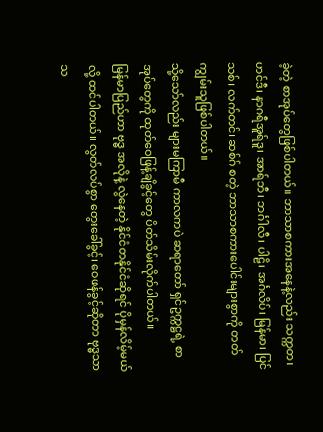ခဲ့တဲ့ စာအုပ်တွေဖြစ်ပါတယ်။ ဘာသာစကားအနေနဲ့လည်း သက္ကတ၊ ဟင်ဒီ၊ နာဂရီအူရ်ဒူ၊ အာရ်ဘီ၊ ဘင်္ဂါလီ၊ ပါဠိ၊ အင်္ဂလိပ်၊ မြန်မာ၊ ပြင်သစ်၊ လက်တင်၊ ဆစ်ဂ် စတဲ့ ဘာသာစကားပေါင်းများစွာကို တတ်ကျွမ်းသူဖြစ်ပါတယ်။
သို့သော်လည်း များမကြာမီ ကာလကပဲ ဆရာတော် ရှင်ဥက္ကဋ္ဌရဲ့ စာအုပ်တွေကို ထုတ်ဝေဖြန့်ချိခွင့်တွေ ပိတ်သိမ်းလိုက်ပါတယ်။
မြန်မာပြည်ဟာ ဗုဒ္ဓ အလိုနဲ့ လွဲနေတဲ့ နိုင်ငံတနိုင်ငံဆိုရင် ပိုမှန်လိမ့်မယ်လို့ ထင်ပါတယ်။ လွတ်လပ်စွာ တွေးခေါ်ခွင့်၊ ဝေဖန်ခွင့်ဆိုတာ ဗုဒ္ဓသာသ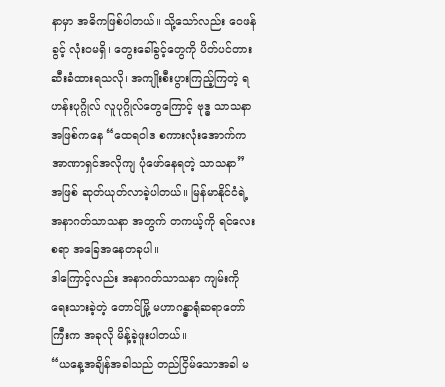နာမှာ အဓိကဖြစ်ပါတယ်။ သို့သော်လည်း ဝေဖန်ခွင့် လုံးဝမရှိ၊ တွေးခေါ်ခွင့်တွေကို ပိတ်ပင်တားဆီးခံထားရသလို၊ အကျိုးစီးပွားကြည့်ကြတဲ့ ရဟန်းပုဂ္ဂိုလ် လူပုဂ္ဂိုလ်တွေကြောင့် ဗုဒ္ဓ သာသနာအဖြစ်ကနေ “ထေရဝါဒ စကားလုံးအောက်က အာဏာရှင်အလိုကျ ပုံဖော်နေရတဲ့ သာသနာ” အဖြစ် ဆုတ်ယုတ်လာခဲ့ပါတယ်။ မြန်မာနိုင်ငံရဲ့ အနာဂတ်သာသနာ အတွက် တကယ့်ကို ရင်လေးစရာ အခြေအနေတခုပါ။
ဒါကြောင့်လည်း အနာဂတ်သာသနာ ကျမ်းကို ရေးသားခဲ့တဲ့ တောင်မြို့ မဟာဂန္ဓာရုံဆရာတော်ကြီးက အခုလို မိန့်ခဲ့ဖူးပါတယ်။
“ယနေ့အချိန်အခါသည် တည်ငြိမ်သောအခါ မ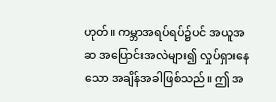ဟုတ်။ ကမ္ဘာအရပ်ရပ်၌ပင် အယူအဆ အပြောင်းအလဲများ၍ လှုပ်ရှားနေသော အချိန်အခါဖြစ်သည်။ ဤ အ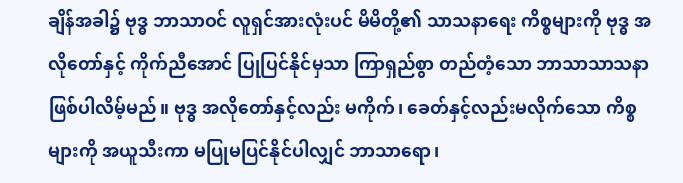ချိန်အခါ၌ ဗုဒ္ဓ ဘာသာဝင် လူရှင်အားလုံးပင် မိမိတို့၏ သာသနာရေး ကိစ္စများကို ဗုဒ္ဓ အလိုတော်နှင့် ကိုက်ညီအောင် ပြုပြင်နိုင်မှသာ ကြာရှည်စွာ တည်တံ့သော ဘာသာသာသနာ ဖြစ်ပါလိမ့်မည်။ ဗုဒ္ဓ အလိုတော်နှင့်လည်း မကိုက်၊ ခေတ်နှင့်လည်းမလိုက်သော ကိစ္စများကို အယူသီးကာ မပြုမပြင်နိုင်ပါလျှင် ဘာသာရော၊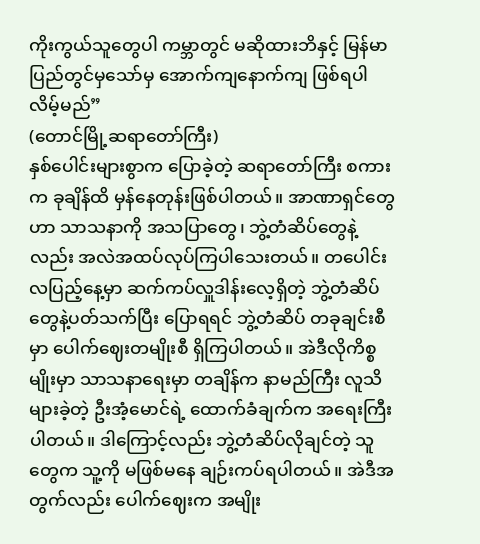ကိုးကွယ်သူတွေပါ ကမ္ဘာတွင် မဆိုထားဘိနှင့် မြန်မာပြည်တွင်မှသော်မှ အောက်ကျနောက်ကျ ဖြစ်ရပါလိမ့်မည်”
(တောင်မြို့ဆရာတော်ကြီး)
နှစ်ပေါင်းများစွာက ပြောခဲ့တဲ့ ဆရာတော်ကြီး စကားက ခုချိန်ထိ မှန်နေတုန်းဖြစ်ပါတယ်။ အာဏာရှင်တွေဟာ သာသနာကို အသပြာတွေ၊ ဘွဲ့တံဆိပ်တွေနဲ့လည်း အလဲအထပ်လုပ်ကြပါသေးတယ်။ တပေါင်းလပြည့်နေ့မှာ ဆက်ကပ်လှူဒါန်းလေ့ရှိတဲ့ ဘွဲ့တံဆိပ်တွေနဲ့ပတ်သက်ပြီး ပြောရရင် ဘွဲ့တံဆိပ် တခုချင်းစီမှာ ပေါက်ဈေးတမျိုးစီ ရှိကြပါတယ်။ အဲဒီလိုကိစ္စမျိုးမှာ သာသနာရေးမှာ တချိန်က နာမည်ကြီး လူသိများခဲ့တဲ့ ဦးအံ့မောင်ရဲ့ ထောက်ခံချက်က အရေးကြီးပါတယ်။ ဒါကြောင့်လည်း ဘွဲ့တံဆိပ်လိုချင်တဲ့ သူတွေက သူ့ကို မဖြစ်မနေ ချဉ်းကပ်ရပါတယ်။ အဲဒီအတွက်လည်း ပေါက်ဈေးက အမျိုး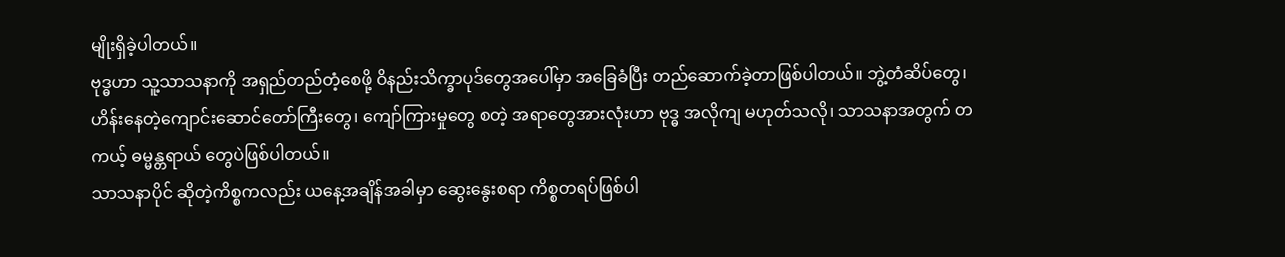မျိုးရှိခဲ့ပါတယ်။
ဗုဒ္ဓဟာ သူ့သာသနာကို အရှည်တည်တံ့စေဖို့ ဝိနည်းသိက္ခာပုဒ်တွေအပေါ်မှာ အခြေခံပြီး တည်ဆောက်ခဲ့တာဖြစ်ပါတယ်။ ဘွဲ့တံဆိပ်တွေ၊ ဟိန်းနေတဲ့ကျောင်းဆောင်တော်ကြီးတွေ၊ ကျော်ကြားမှုတွေ စတဲ့ အရာတွေအားလုံးဟာ ဗုဒ္ဓ အလိုကျ မဟုတ်သလို၊ သာသနာအတွက် တကယ့် ဓမ္မန္တရာယ် တွေပဲဖြစ်ပါတယ်။
သာသနာပိုင် ဆိုတဲ့ကိစ္စကလည်း ယနေ့အချိန်အခါမှာ ဆွေးနွေးစရာ ကိစ္စတရပ်ဖြစ်ပါ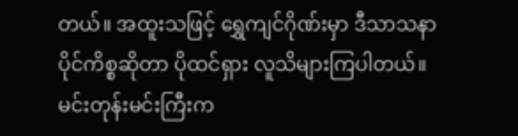တယ်။ အထူးသဖြင့် ရွှေကျင်ဂိုဏ်းမှာ ဒီသာသနာပိုင်ကိစ္စဆိုတာ ပိုထင်ရှား လူသိများကြပါတယ်။ မင်းတုန်းမင်းကြီးက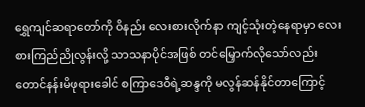ရွှေကျင်ဆရာတော်ကို ဝိနည်း လေးစားလိုက်နာ ကျင့်သုံးတဲ့နေရာမှာ လေးစားကြည်ညိုလွန်းလို့ သာသနာပိုင်အဖြစ် တင်မြှောက်လိုသော်လည်း တောင်နန်းမိဖုရားခေါင် စကြာဒေဝီရဲ့ဆန္ဒကို မလွန်ဆန်နိုင်တာကြောင့်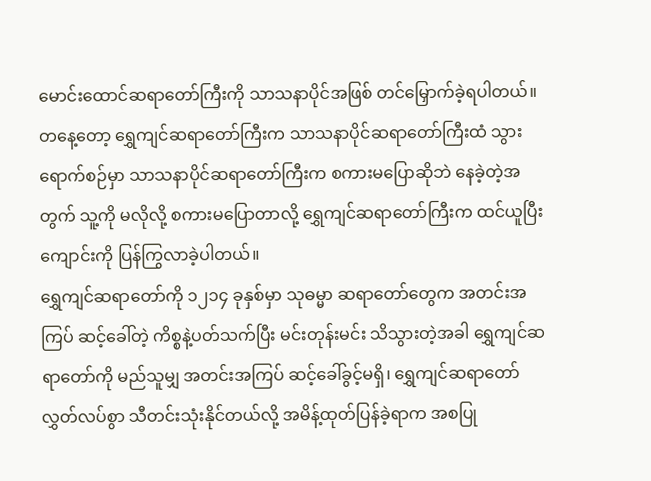မောင်းထောင်ဆရာတော်ကြီးကို သာသနာပိုင်အဖြစ် တင်မြှောက်ခဲ့ရပါတယ်။
တနေ့တော့ ရွှေကျင်ဆရာတော်ကြီးက သာသနာပိုင်ဆရာတော်ကြီးထံ သွားရောက်စဉ်မှာ သာသနာပိုင်ဆရာတော်ကြီးက စကားမပြောဆိုဘဲ နေခဲ့တဲ့အတွက် သူ့ကို မလိုလို့ စကားမပြောတာလို့ ရွှေကျင်ဆရာတော်ကြီးက ထင်ယူပြီး ကျောင်းကို ပြန်ကြွလာခဲ့ပါတယ်။
ရွှေကျင်ဆရာတော်ကို ၁၂၁၄ ခုနှစ်မှာ သုဓမ္မာ ဆရာတော်တွေက အတင်းအကြပ် ဆင့်ခေါ်တဲ့ ကိစ္စနဲ့ပတ်သက်ပြီး မင်းတုန်းမင်း သိသွားတဲ့အခါ ရွှေကျင်ဆရာတော်ကို မည်သူမျှ အတင်းအကြပ် ဆင့်ခေါ်ခွင့်မရှိ၊ ရွှေကျင်ဆရာတော် လွှတ်လပ်စွာ သီတင်းသုံးနိုင်တယ်လို့ အမိန့်ထုတ်ပြန်ခဲ့ရာက အစပြု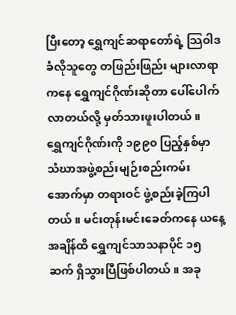ပြီးတော့ ရွှေကျင်ဆရာတော်ရဲ့ သြဝါဒ ခံလိုသူတွေ တဖြည်းဖြည်း များလာရာကနေ ရွှေကျင်ဂိုဏ်းဆိုတာ ပေါ်ပေါက်လာတယ်လို့ မှတ်သားဖူးပါတယ်။
ရွှေကျင်ဂိုဏ်းကို ၁၉၉၀ ပြည့်နှစ်မှာ သံဃာအဖွဲ့စည်းမျဉ်းစည်းကမ်းအောက်မှာ တရားဝင် ဖွဲ့စည်းခဲ့ကြပါတယ်။ မင်းတုန်းမင်းခေတ်ကနေ ယနေ့အချိန်ထိ ရွှေကျင်သာသနာပိုင် ၁၅ ဆက် ရှိသွားပြီဖြစ်ပါတယ်။ အခု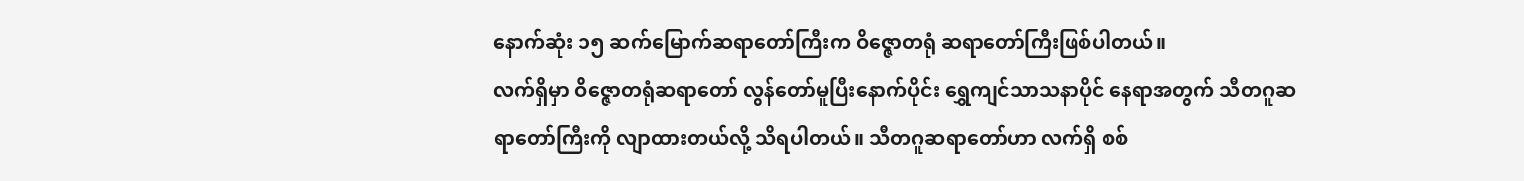နောက်ဆုံး ၁၅ ဆက်မြောက်ဆရာတော်ကြီးက ဝိဇ္ဇောတရုံ ဆရာတော်ကြီးဖြစ်ပါတယ်။
လက်ရှိမှာ ဝိဇ္ဇောတရုံဆရာတော် လွန်တော်မူပြီးနောက်ပိုင်း ရွှေကျင်သာသနာပိုင် နေရာအတွက် သီတဂူဆရာတော်ကြီးကို လျာထားတယ်လို့ သိရပါတယ်။ သီတဂူဆရာတော်ဟာ လက်ရှိ စစ်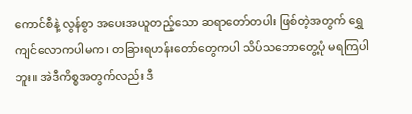ကောင်စီနဲ့ လွန်စွာ အပေးအယူတည့်သော ဆရာတော်တပါး ဖြစ်တဲ့အတွက် ရွှေကျင်လောကပါမက၊ တခြားရဟန်းတော်တွေကပါ သိပ်သဘောတွေ့ပုံ မရကြပါဘူး။ အဲဒီကိစ္စအတွက်လည်း ဒီ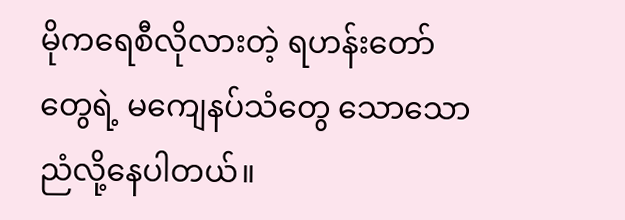မိုကရေစီလိုလားတဲ့ ရဟန်းတော်တွေရဲ့ မကျေနပ်သံတွေ သောသောညံလို့နေပါတယ်။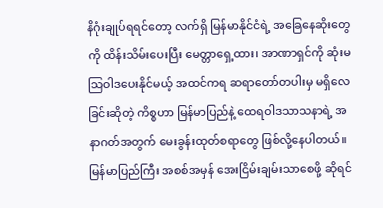နိဂုံးချုပ်ရရင်တော့ လက်ရှိ မြန်မာနိုင်ငံရဲ့ အခြေနေဆိုးတွေကို ထိန်းသိမ်းပေးပြီး မေတ္တာရှေ့ထား၊ အာဏာရှင်ကို ဆုံးမ သြဝါဒပေးနိုင်မယ့် အထင်ကရ ဆရာတော်တပါးမှ မရှိလေခြင်းဆိုတဲ့ ကိစ္စဟာ မြန်မာပြည်နဲ့ ထေရဝါဒသာသနာရဲ့ အနာဂတ်အတွက် မေးခွန်းထုတ်စရာတွေ ဖြစ်လို့နေပါတယ်။ မြန်မာပြည်ကြီး အစစ်အမှန် အေးငြိမ်းချမ်းသာစေဖို့ ဆိုရင်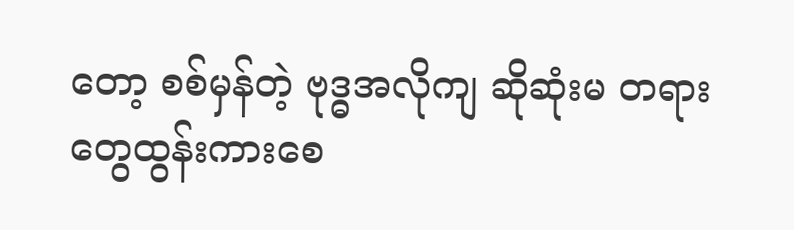တော့ စစ်မှန်တဲ့ ဗုဒ္ဓအလိုကျ ဆိုဆုံးမ တရားတွေထွန်းကားစေ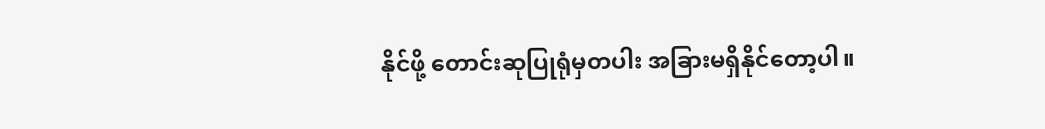နိုင်ဖို့ တောင်းဆုပြုရုံမှတပါး အခြားမရှိနိုင်တော့ပါ။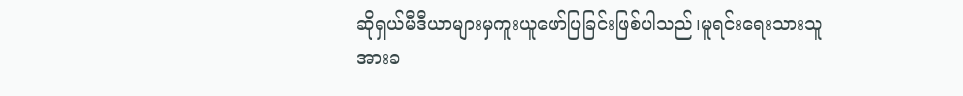ဆိုရှယ်မီဒီယာများမှကူးယူဖော်ပြခြင်းဖြစ်ပါသည်၊မူရင်းရေးသားသူအားခ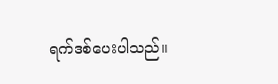ရက်ဒစ်ပေးပါသည်။